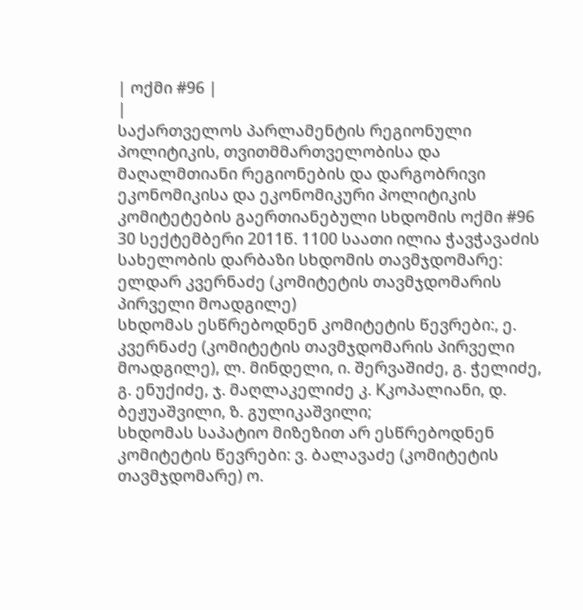| ოქმი #96 |
|
საქართველოს პარლამენტის რეგიონული პოლიტიკის, თვითმმართველობისა და მაღალმთიანი რეგიონების და დარგობრივი ეკონომიკისა და ეკონომიკური პოლიტიკის კომიტეტების გაერთიანებული სხდომის ოქმი #96 30 სექტემბერი 2011წ. 1100 საათი ილია ჭავჭავაძის სახელობის დარბაზი სხდომის თავმჯდომარე: ელდარ კვერნაძე (კომიტეტის თავმჯდომარის პირველი მოადგილე)
სხდომას ესწრებოდნენ კომიტეტის წევრები:, ე. კვერნაძე (კომიტეტის თავმჯდომარის პირველი მოადგილე), ლ. მინდელი, ი. შერვაშიძე, გ. ჭელიძე, გ. ენუქიძე, ჯ. მაღლაკელიძე კ. Kკოპალიანი, დ. ბეჟუაშვილი, ზ. გულიკაშვილი;
სხდომას საპატიო მიზეზით არ ესწრებოდნენ კომიტეტის წევრები: ვ. ბალავაძე (კომიტეტის თავმჯდომარე) ო.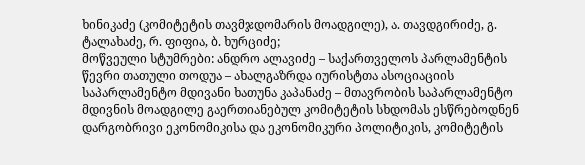ხინიკაძე (კომიტეტის თავმჯდომარის მოადგილე), ა. თავდგირიძე, გ. ტალახაძე, რ. ფიფია, ბ. ხურციძე;
მოწვეული სტუმრები: ანდრო ალავიძე – საქართველოს პარლამენტის წევრი თათული თოდუა – ახალგაზრდა იურისტთა ასოციაციის საპარლამენტო მდივანი ხათუნა კაპანაძე – მთავრობის საპარლამენტო მდივნის მოადგილე გაერთიანებულ კომიტეტის სხდომას ესწრებოდნენ დარგობრივი ეკონომიკისა და ეკონომიკური პოლიტიკის, კომიტეტის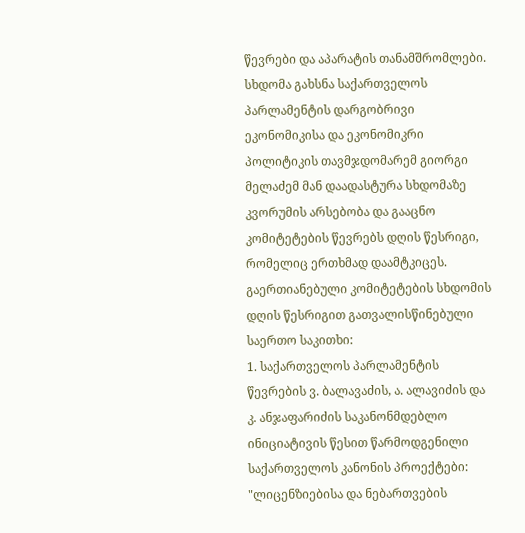წევრები და აპარატის თანამშრომლები.
სხდომა გახსნა საქართველოს პარლამენტის დარგობრივი ეკონომიკისა და ეკონომიკრი პოლიტიკის თავმჯდომარემ გიორგი მელაძემ მან დაადასტურა სხდომაზე კვორუმის არსებობა და გააცნო კომიტეტების წევრებს დღის წესრიგი, რომელიც ერთხმად დაამტკიცეს.
გაერთიანებული კომიტეტების სხდომის დღის წესრიგით გათვალისწინებული საერთო საკითხი:
1. საქართველოს პარლამენტის წევრების ვ. ბალავაძის, ა. ალავიძის და კ. ანჯაფარიძის საკანონმდებლო ინიციატივის წესით წარმოდგენილი საქართველოს კანონის პროექტები: "ლიცენზიებისა და ნებართვების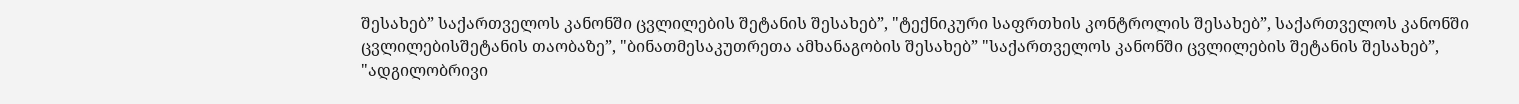შესახებ” საქართველოს კანონში ცვლილების შეტანის შესახებ”, "ტექნიკური საფრთხის კონტროლის შესახებ”, საქართველოს კანონში ცვლილებისშეტანის თაობაზე”, "ბინათმესაკუთრეთა ამხანაგობის შესახებ” "საქართველოს კანონში ცვლილების შეტანის შესახებ”, "ადგილობრივი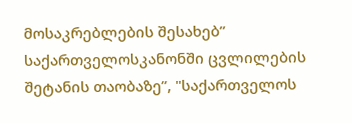მოსაკრებლების შესახებ” საქართველოსკანონში ცვლილების შეტანის თაობაზე”, "საქართველოს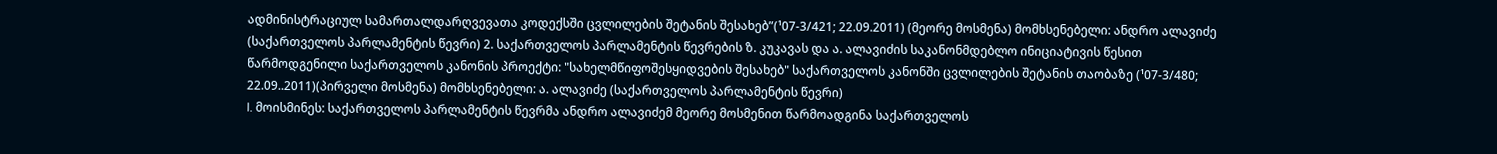ადმინისტრაციულ სამართალდარღვევათა კოდექსში ცვლილების შეტანის შესახებ”(¹07-3/421; 22.09.2011) (მეორე მოსმენა) მომხსენებელი: ანდრო ალავიძე (საქართველოს პარლამენტის წევრი) 2. საქართველოს პარლამენტის წევრების ზ. კუკავას და ა. ალავიძის საკანონმდებლო ინიციატივის წესით წარმოდგენილი საქართველოს კანონის პროექტი: "სახელმწიფოშესყიდვების შესახებ" საქართველოს კანონში ცვლილების შეტანის თაობაზე (¹07-3/480; 22.09..2011)(პირველი მოსმენა) მომხსენებელი: ა. ალავიძე (საქართველოს პარლამენტის წევრი)
I. მოისმინეს: საქართველოს პარლამენტის წევრმა ანდრო ალავიძემ მეორე მოსმენით წარმოადგინა საქართველოს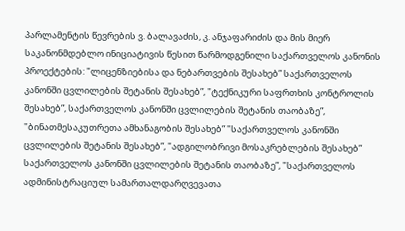პარლამენტის წევრების ვ. ბალავაძის, კ. ანჯაფარიძის და მის მიერ საკანონმდებლო ინიციატივის წესით წარმოდგენილი საქართველოს კანონის პროექტების: "ლიცენზიებისა და ნებართვების შესახებ” საქართველოს კანონში ცვლილების შეტანის შესახებ”, "ტექნიკური საფრთხის კონტროლის შესახებ”, საქართველოს კანონში ცვლილების შეტანის თაობაზე”, "ბინათმესაკუთრეთა ამხანაგობის შესახებ” "საქართველოს კანონში ცვლილების შეტანის შესახებ”, "ადგილობრივი მოსაკრებლების შესახებ” საქართველოს კანონში ცვლილების შეტანის თაობაზე”, "საქართველოს ადმინისტრაციულ სამართალდარღვევათა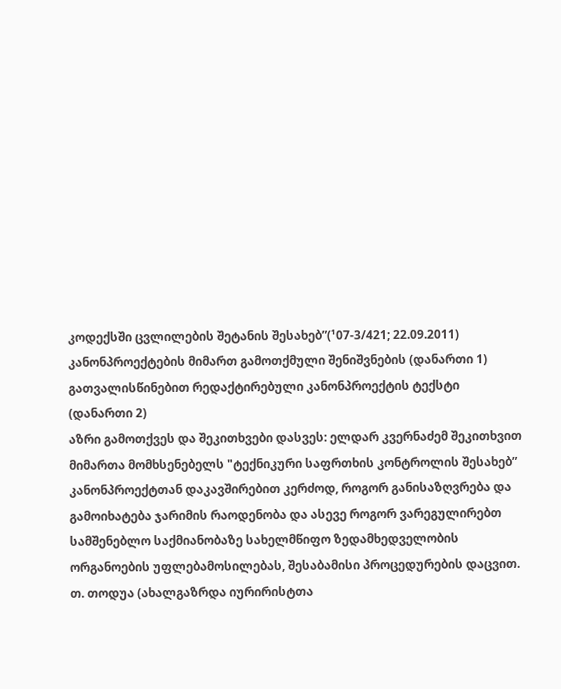კოდექსში ცვლილების შეტანის შესახებ”(¹07-3/421; 22.09.2011) კანონპროექტების მიმართ გამოთქმული შენიშვნების (დანართი 1) გათვალისწინებით რედაქტირებული კანონპროექტის ტექსტი (დანართი 2)
აზრი გამოთქვეს და შეკითხვები დასვეს: ელდარ კვერნაძემ შეკითხვით მიმართა მომხსენებელს "ტექნიკური საფრთხის კონტროლის შესახებ” კანონპროექტთან დაკავშირებით კერძოდ, როგორ განისაზღვრება და გამოიხატება ჯარიმის რაოდენობა და ასევე როგორ ვარეგულირებთ სამშენებლო საქმიანობაზე სახელმწიფო ზედამხედველობის ორგანოების უფლებამოსილებას, შესაბამისი პროცედურების დაცვით.
თ. თოდუა (ახალგაზრდა იურირისტთა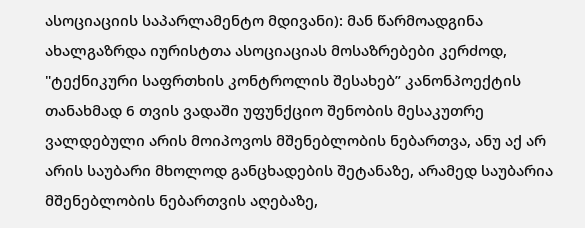ასოციაციის საპარლამენტო მდივანი): მან წარმოადგინა ახალგაზრდა იურისტთა ასოციაციას მოსაზრებები კერძოდ, "ტექნიკური საფრთხის კონტროლის შესახებ” კანონპოექტის თანახმად 6 თვის ვადაში უფუნქციო შენობის მესაკუთრე ვალდებული არის მოიპოვოს მშენებლობის ნებართვა, ანუ აქ არ არის საუბარი მხოლოდ განცხადების შეტანაზე, არამედ საუბარია მშენებლობის ნებართვის აღებაზე,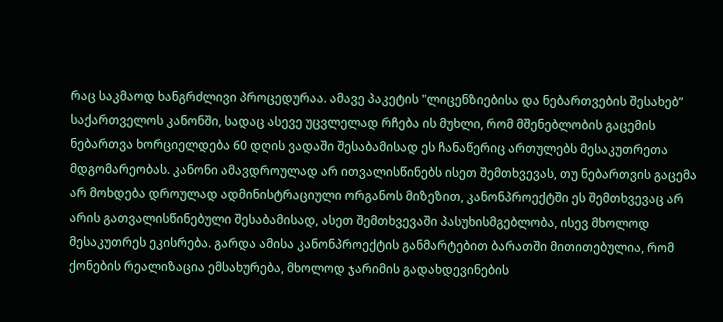რაც საკმაოდ ხანგრძლივი პროცედურაა. ამავე პაკეტის "ლიცენზიებისა და ნებართვების შესახებ” საქართველოს კანონში, სადაც ასევე უცვლელად რჩება ის მუხლი, რომ მშენებლობის გაცემის ნებართვა ხორციელდება 60 დღის ვადაში შესაბამისად ეს ჩანაწერიც ართულებს მესაკუთრეთა მდგომარეობას. კანონი ამავდროულად არ ითვალისწინებს ისეთ შემთხვევას, თუ ნებართვის გაცემა არ მოხდება დროულად ადმინისტრაციული ორგანოს მიზეზით, კანონპროექტში ეს შემთხვევაც არ არის გათვალისწინებული შესაბამისად, ასეთ შემთხვევაში პასუხისმგებლობა, ისევ მხოლოდ მესაკუთრეს ეკისრება. გარდა ამისა კანონპროექტის განმარტებით ბარათში მითითებულია, რომ ქონების რეალიზაცია ემსახურება, მხოლოდ ჯარიმის გადახდევინების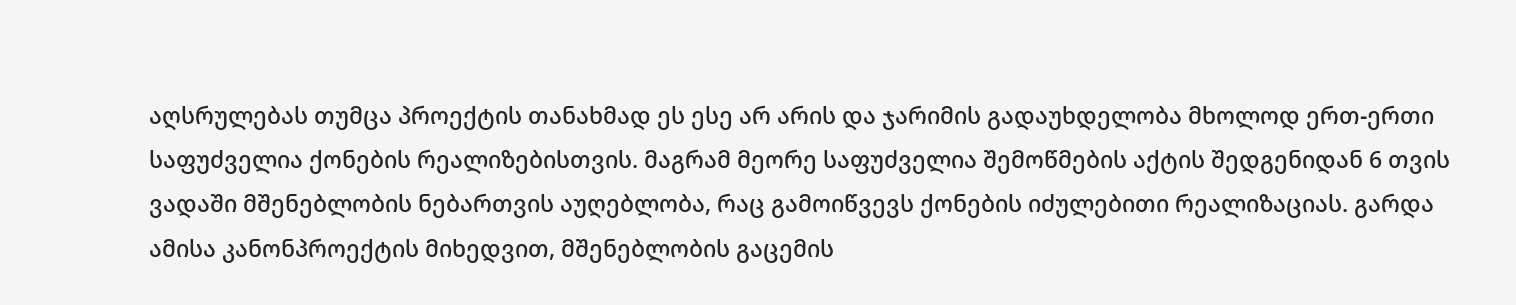აღსრულებას თუმცა პროექტის თანახმად ეს ესე არ არის და ჯარიმის გადაუხდელობა მხოლოდ ერთ-ერთი საფუძველია ქონების რეალიზებისთვის. მაგრამ მეორე საფუძველია შემოწმების აქტის შედგენიდან 6 თვის ვადაში მშენებლობის ნებართვის აუღებლობა, რაც გამოიწვევს ქონების იძულებითი რეალიზაციას. გარდა ამისა კანონპროექტის მიხედვით, მშენებლობის გაცემის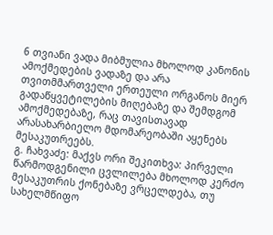6 თვიანი ვადა მიბმულია მხოლოდ კანონის ამოქმედების ვადაზე და არა თვითმმართველი ერთეული ორგანოს მიერ გადაწყვეტილების მიღებაზე და შემდგომ ამოქმედებაზე, რაც თავისთავად არასახარბიელო მდომარეობაში აყენებს მესაკუთრეებს.
გ. ჩახვაძე: მაქვს ორი შეკითხვა: პირველი წარმოდგენილი ცვლილება მხოლოდ კერძო მესაკუთრის ქონებაზე ვრცელდება, თუ სახელმწიფო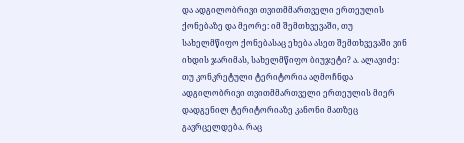და ადგილობრივი თვითმმართველი ერთეულის ქონებაზე და მეორე: იმ შემთხვევაში, თუ სახელმწიფო ქონებასაც ეხება ასეთ შემთხვევაში ვინ იხდის ჯარიმას, სახელმწიფო ბიუჯეტი? ა. ალავიძე: თუ კონკრეტული ტერიტორია აღმოჩნდა ადგილობრივი თვითმმართველი ერთეულის მიერ დადგენილ ტერიტორიაზე კანონი მათზეც გავრცელდება. რაც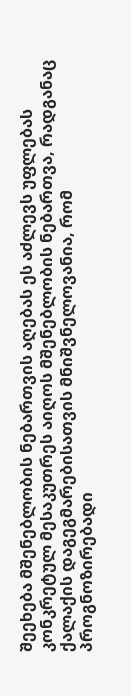შეეხება მშენებლობის ნებართვის აღებას ეს აძლევს უფლებას კონკრეტულ მესაკუთრეს აიღოს მშენებლობის ნებართვა, რადგანაც ქალაქის დაგეგმარებისათვის მნიშვნელოვანია, რომ პროგნოზირებადი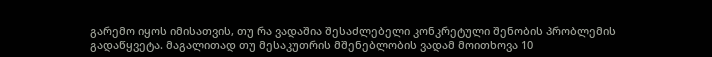გარემო იყოს იმისათვის, თუ რა ვადაშია შესაძლებელი კონკრეტული შენობის პრობლემის გადაწყვეტა. მაგალითად თუ მესაკუთრის მშენებლობის ვადამ მოითხოვა 10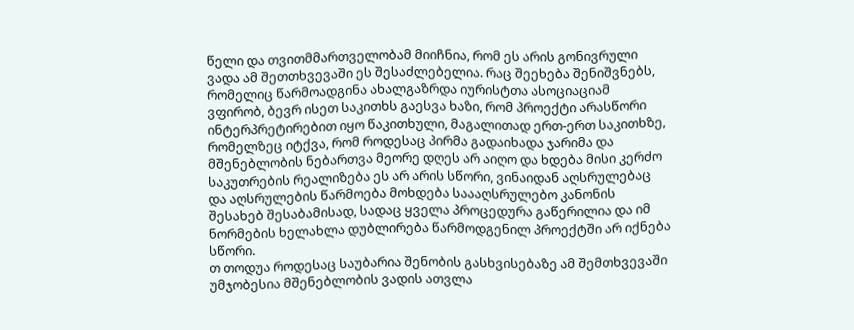წელი და თვითმმართველობამ მიიჩნია, რომ ეს არის გონივრული ვადა ამ შეთთხვევაში ეს შესაძლებელია. რაც შეეხება შენიშვნებს, რომელიც წარმოადგინა ახალგაზრდა იურისტთა ასოციაციამ ვფირობ, ბევრ ისეთ საკითხს გაესვა ხაზი, რომ პროექტი არასწორი ინტერპრეტირებით იყო წაკითხული, მაგალითად ერთ-ერთ საკითხზე, რომელზეც იტქვა, რომ როდესაც პირმა გადაიხადა ჯარიმა და მშენებლობის ნებართვა მეორე დღეს არ აიღო და ხდება მისი კერძო საკუთრების რეალიზება ეს არ არის სწორი, ვინაიდან აღსრულებაც და აღსრულების წარმოება მოხდება საააღსრულებო კანონის შესახებ შესაბამისად, სადაც ყველა პროცედურა გაწერილია და იმ ნორმების ხელახლა დუბლირება წარმოდგენილ პროექტში არ იქნება სწორი.
თ თოდუა როდესაც საუბარია შენობის გასხვისებაზე ამ შემთხვევაში უმჯობესია მშენებლობის ვადის ათვლა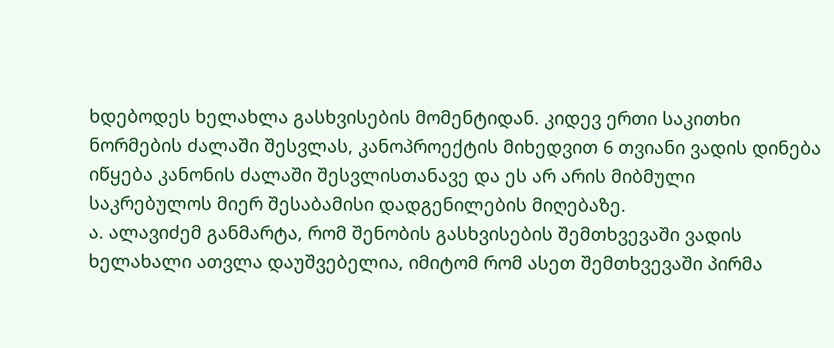ხდებოდეს ხელახლა გასხვისების მომენტიდან. კიდევ ერთი საკითხი ნორმების ძალაში შესვლას, კანოპროექტის მიხედვით 6 თვიანი ვადის დინება იწყება კანონის ძალაში შესვლისთანავე და ეს არ არის მიბმული საკრებულოს მიერ შესაბამისი დადგენილების მიღებაზე.
ა. ალავიძემ განმარტა, რომ შენობის გასხვისების შემთხვევაში ვადის ხელახალი ათვლა დაუშვებელია, იმიტომ რომ ასეთ შემთხვევაში პირმა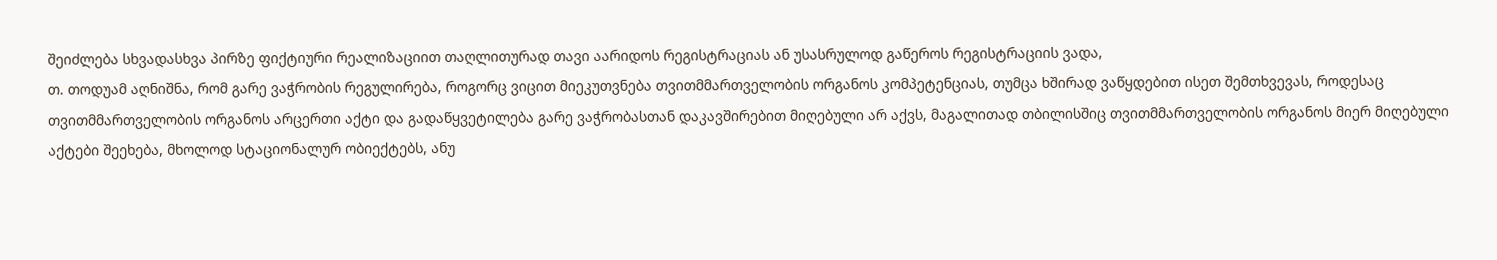შეიძლება სხვადასხვა პირზე ფიქტიური რეალიზაციით თაღლითურად თავი აარიდოს რეგისტრაციას ან უსასრულოდ გაწეროს რეგისტრაციის ვადა,
თ. თოდუამ აღნიშნა, რომ გარე ვაჭრობის რეგულირება, როგორც ვიცით მიეკუთვნება თვითმმართველობის ორგანოს კომპეტენციას, თუმცა ხშირად ვაწყდებით ისეთ შემთხვევას, როდესაც თვითმმართველობის ორგანოს არცერთი აქტი და გადაწყვეტილება გარე ვაჭრობასთან დაკავშირებით მიღებული არ აქვს, მაგალითად თბილისშიც თვითმმართველობის ორგანოს მიერ მიღებული აქტები შეეხება, მხოლოდ სტაციონალურ ობიექტებს, ანუ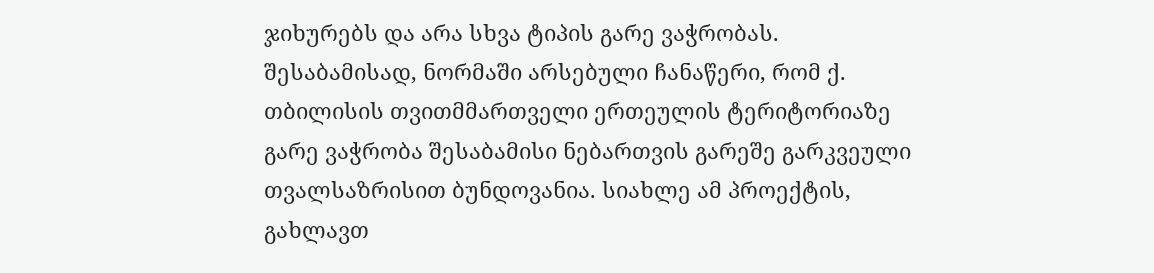ჯიხურებს და არა სხვა ტიპის გარე ვაჭრობას. შესაბამისად, ნორმაში არსებული ჩანაწერი, რომ ქ. თბილისის თვითმმართველი ერთეულის ტერიტორიაზე გარე ვაჭრობა შესაბამისი ნებართვის გარეშე გარკვეული თვალსაზრისით ბუნდოვანია. სიახლე ამ პროექტის, გახლავთ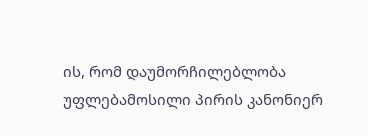ის, რომ დაუმორჩილებლობა უფლებამოსილი პირის კანონიერ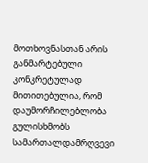მოთხოვნასთან არის განმარტებული კონკრეტულად მითითებულია, რომ დაუმორჩილებლობა გულისხმობს სამართალდამრღვევი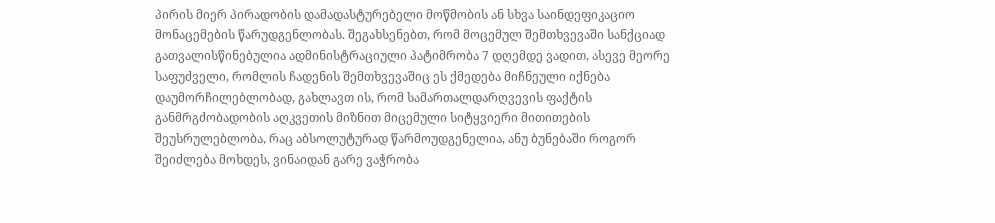პირის მიერ პირადობის დამადასტურებელი მოწმობის ან სხვა საინდეფიკაციო მონაცემების წარუდგენლობას. შეგახსენებთ, რომ მოცემულ შემთხვევაში სანქციად გათვალისწინებულია ადმინისტრაციული პატიმრობა 7 დღემდე ვადით, ასევე მეორე საფუძველი, რომლის ჩადენის შემთხვევაშიც ეს ქმედება მიჩნეული იქნება დაუმორჩილებლობად, გახლავთ ის, რომ სამართალდარღვევის ფაქტის განმრგძობადობის აღკვეთის მიზნით მიცემული სიტყვიერი მითითების შეუსრულებლობა, რაც აბსოლუტურად წარმოუდგენელია, ანუ ბუნებაში როგორ შეიძლება მოხდეს, ვინაიდან გარე ვაჭრობა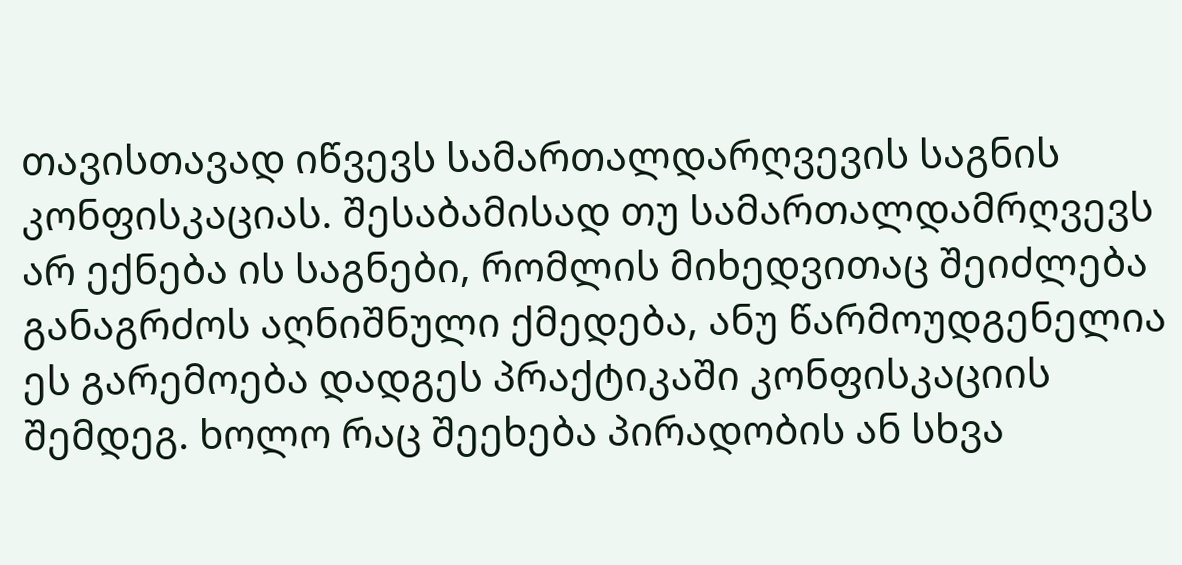თავისთავად იწვევს სამართალდარღვევის საგნის კონფისკაციას. შესაბამისად თუ სამართალდამრღვევს არ ექნება ის საგნები, რომლის მიხედვითაც შეიძლება განაგრძოს აღნიშნული ქმედება, ანუ წარმოუდგენელია ეს გარემოება დადგეს პრაქტიკაში კონფისკაციის შემდეგ. ხოლო რაც შეეხება პირადობის ან სხვა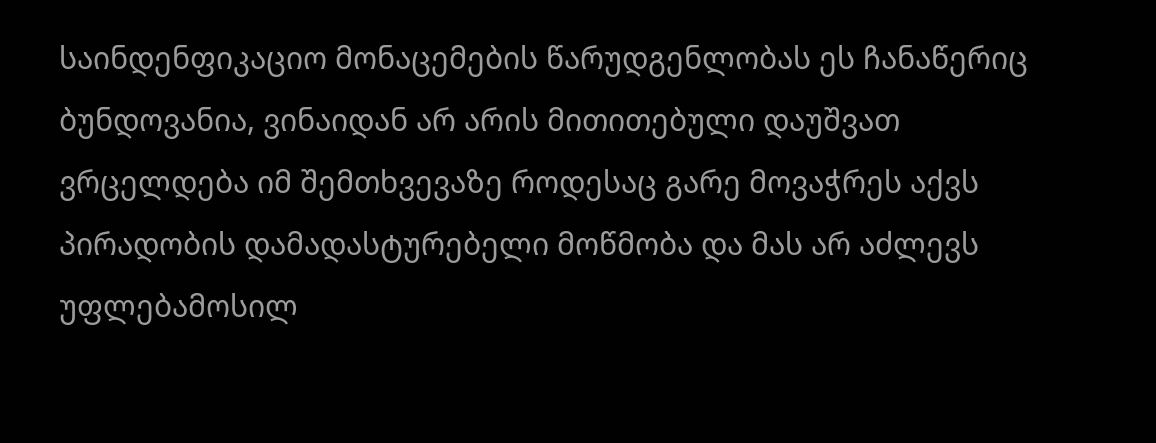საინდენფიკაციო მონაცემების წარუდგენლობას ეს ჩანაწერიც ბუნდოვანია, ვინაიდან არ არის მითითებული დაუშვათ ვრცელდება იმ შემთხვევაზე როდესაც გარე მოვაჭრეს აქვს პირადობის დამადასტურებელი მოწმობა და მას არ აძლევს უფლებამოსილ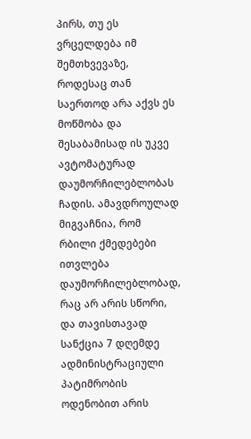პირს, თუ ეს ვრცელდება იმ შემთხვევაზე, როდესაც თან საერთოდ არა აქვს ეს მოწმობა და შესაბამისად ის უკვე ავტომატურად დაუმორჩილებლობას ჩადის. ამავდროულად მიგვაჩნია, რომ რბილი ქმედებები ითვლება დაუმორჩილებლობად, რაც არ არის სწორი, და თავისთავად სანქცია 7 დღემდე ადმინისტრაციული პატიმრობის ოდენობით არის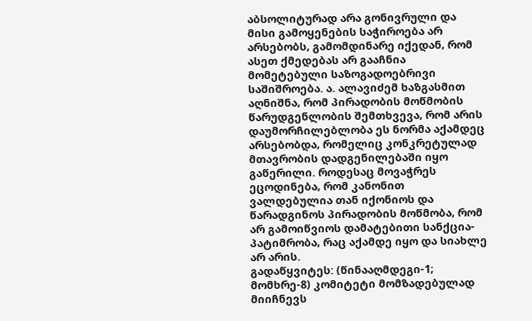აბსოლიტურად არა გონივრული და მისი გამოყენების საჭიროება არ არსებობს, გამომდინარე იქედან, რომ ასეთ ქმედებას არ გააჩნია მომეტებული საზოგადოებრივი საშიშროება. ა. ალავიძემ ხაზგასმით აღნიშნა, რომ პირადობის მოწმობის წარუდგენლობის შემთხვევა, რომ არის დაუმორჩილებლობა ეს ნორმა აქამდეც არსებობდა, რომელიც კონკრეტულად მთავრობის დადგენილებაში იყო გაწერილი. როდესაც მოვაჭრეს ეცოდინება, რომ კანონით ვალდებულია თან იქონიოს და წარადგინოს პირადობის მოწმობა, რომ არ გამოიწვიოს დამატებითი სანქცია-პატიმრობა, რაც აქამდე იყო და სიახლე არ არის.
გადაწყვიტეს: (წინააღმდეგი-1; მომხრე-8) კომიტეტი მომზადებულად მიიჩნევს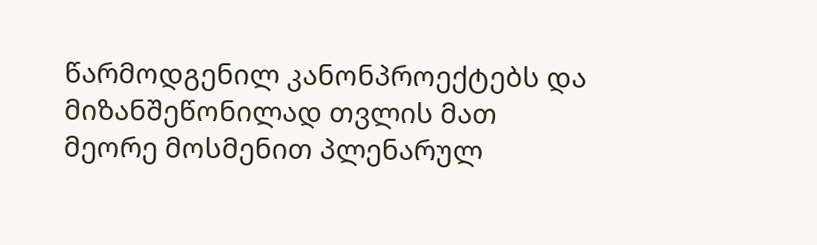წარმოდგენილ კანონპროექტებს და მიზანშეწონილად თვლის მათ მეორე მოსმენით პლენარულ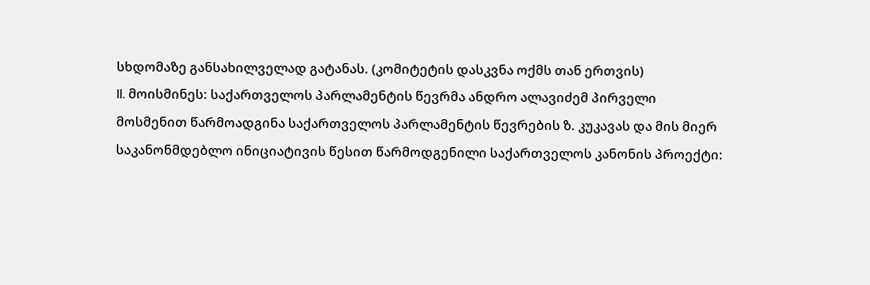სხდომაზე განსახილველად გატანას. (კომიტეტის დასკვნა ოქმს თან ერთვის)
II. მოისმინეს: საქართველოს პარლამენტის წევრმა ანდრო ალავიძემ პირველი მოსმენით წარმოადგინა საქართველოს პარლამენტის წევრების ზ. კუკავას და მის მიერ საკანონმდებლო ინიციატივის წესით წარმოდგენილი საქართველოს კანონის პროექტი: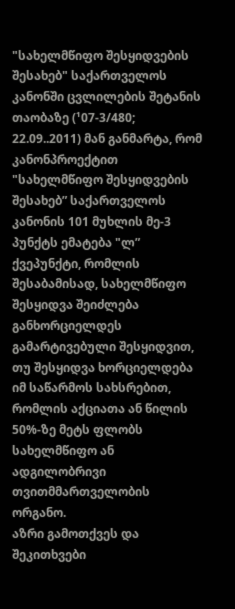"სახელმწიფო შესყიდვების შესახებ" საქართველოს კანონში ცვლილების შეტანის თაობაზე (¹07-3/480; 22.09..2011) მან განმარტა, რომ კანონპროექტით "სახელმწიფო შესყიდვების შესახებ” საქართველოს კანონის 101 მუხლის მე-3 პუნქტს ემატება "ლ” ქვეპუნქტი, რომლის შესაბამისად, სახელმწიფო შესყიდვა შეიძლება განხორციელდეს გამარტივებული შესყიდვით, თუ შესყიდვა ხორციელდება იმ საწარმოს სახსრებით, რომლის აქციათა ან წილის 50%-ზე მეტს ფლობს სახელმწიფო ან ადგილობრივი თვითმმართველობის ორგანო.
აზრი გამოთქვეს და შეკითხვები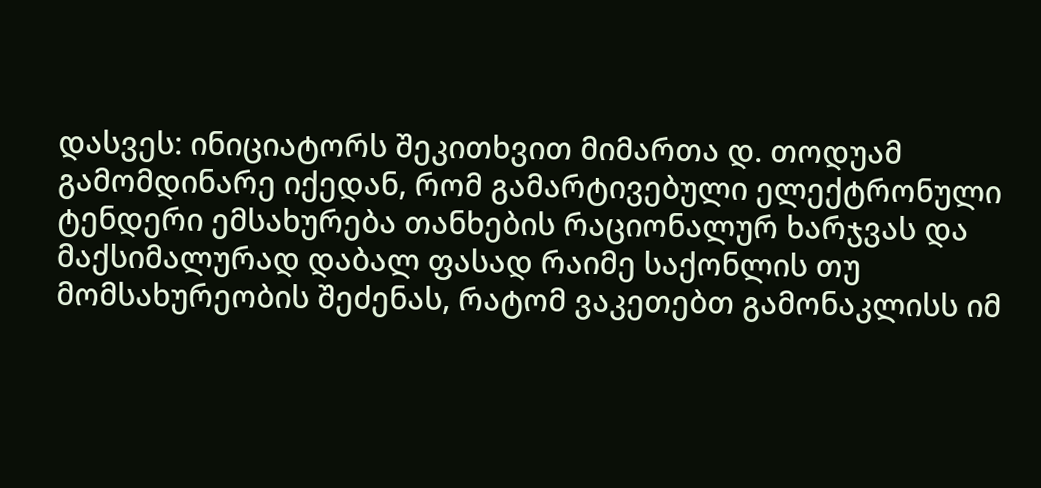დასვეს: ინიციატორს შეკითხვით მიმართა დ. თოდუამ გამომდინარე იქედან, რომ გამარტივებული ელექტრონული ტენდერი ემსახურება თანხების რაციონალურ ხარჯვას და მაქსიმალურად დაბალ ფასად რაიმე საქონლის თუ მომსახურეობის შეძენას, რატომ ვაკეთებთ გამონაკლისს იმ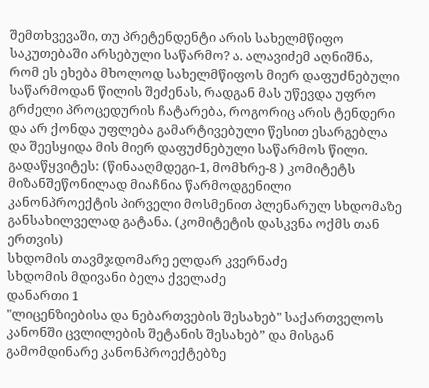შემთხვევაში, თუ პრეტენდენტი არის სახელმწიფო საკუთებაში არსებული საწარმო? ა. ალავიძემ აღნიშნა, რომ ეს ეხება მხოლოდ სახელმწიფოს მიერ დაფუძნებული საწარმოდან წილის შეძენას, რადგან მას უწევდა უფრო გრძელი პროცედურის ჩატარება, როგორიც არის ტენდერი და არ ქონდა უფლება გამარტივებული წესით ესარგებლა და შეესყიდა მის მიერ დაფუძნებული საწარმოს წილი.
გადაწყვიტეს: (წინააღმდეგი-1, მომხრე-8 ) კომიტეტს მიზანშეწონილად მიაჩნია წარმოდგენილი კანონპროექტის პირველი მოსმენით პლენარულ სხდომაზე განსახილველად გატანა. (კომიტეტის დასკვნა ოქმს თან ერთვის)
სხდომის თავმჯდომარე ელდარ კვერნაძე
სხდომის მდივანი ბელა ქველაძე
დანართი 1
"ლიცენზიებისა და ნებართვების შესახებ" საქართველოს კანონში ცვლილების შეტანის შესახებ” და მისგან გამომდინარე კანონპროექტებზე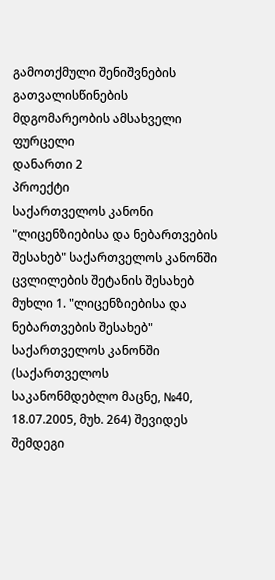გამოთქმული შენიშვნების გათვალისწინების მდგომარეობის ამსახველი ფურცელი
დანართი 2
პროექტი
საქართველოს კანონი
"ლიცენზიებისა და ნებართვების შესახებ" საქართველოს კანონში ცვლილების შეტანის შესახებ
მუხლი 1. "ლიცენზიებისა და ნებართვების შესახებ" საქართველოს კანონში (საქართველოს საკანონმდებლო მაცნე, №40, 18.07.2005, მუხ. 264) შევიდეს შემდეგი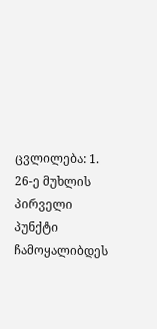ცვლილება: 1. 26-ე მუხლის პირველი პუნქტი ჩამოყალიბდეს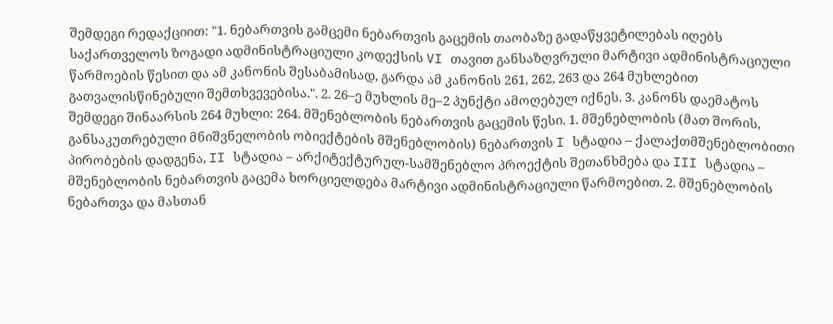შემდეგი რედაქციით: "1. ნებართვის გამცემი ნებართვის გაცემის თაობაზე გადაწყვეტილებას იღებს საქართველოს ზოგადი ადმინისტრაციული კოდექსის VI თავით განსაზღვრული მარტივი ადმინისტრაციული წარმოების წესით და ამ კანონის შესაბამისად, გარდა ამ კანონის 261, 262, 263 და 264 მუხლებით გათვალისწინებული შემთხვევებისა.". 2. 26–ე მუხლის მე–2 პუნქტი ამოღებულ იქნეს. 3. კანონს დაემატოს შემდეგი შინაარსის 264 მუხლი: 264. მშენებლობის ნებართვის გაცემის წესი. 1. მშენებლობის (მათ შორის, განსაკუთრებული მნიშვნელობის ობიექტების მშენებლობის) ნებართვის I სტადია – ქალაქთმშენებლობითი პირობების დადგენა, II სტადია – არქიტექტურულ-სამშენებლო პროექტის შეთანხმება და III სტადია – მშენებლობის ნებართვის გაცემა ხორციელდება მარტივი ადმინისტრაციული წარმოებით. 2. მშენებლობის ნებართვა და მასთან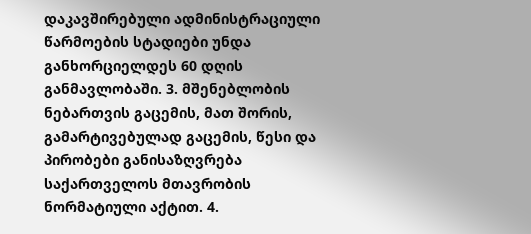დაკავშირებული ადმინისტრაციული წარმოების სტადიები უნდა განხორციელდეს 60 დღის განმავლობაში. 3. მშენებლობის ნებართვის გაცემის, მათ შორის, გამარტივებულად გაცემის, წესი და პირობები განისაზღვრება საქართველოს მთავრობის ნორმატიული აქტით. 4.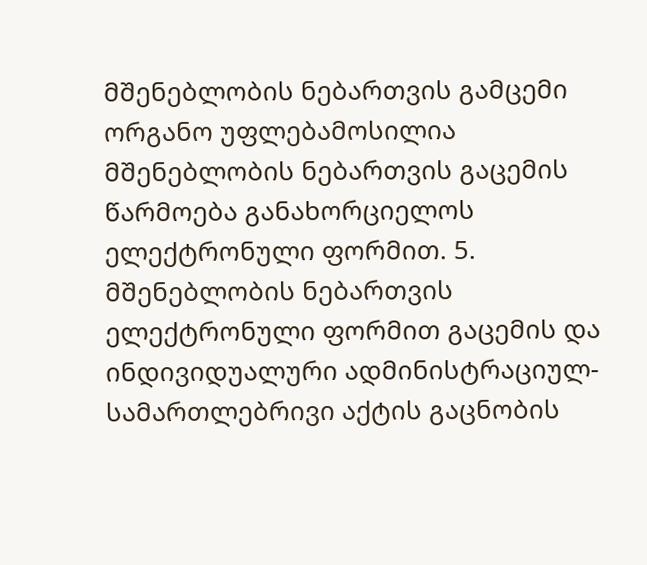მშენებლობის ნებართვის გამცემი ორგანო უფლებამოსილია მშენებლობის ნებართვის გაცემის წარმოება განახორციელოს ელექტრონული ფორმით. 5. მშენებლობის ნებართვის ელექტრონული ფორმით გაცემის და ინდივიდუალური ადმინისტრაციულ-სამართლებრივი აქტის გაცნობის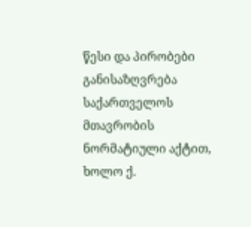წესი და პირობები განისაზღვრება საქართველოს მთავრობის ნორმატიული აქტით, ხოლო ქ.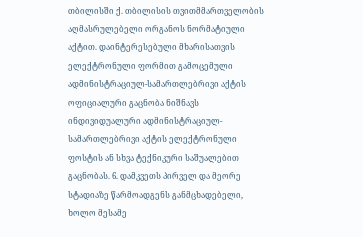თბილისში ქ. თბილისის თვითმმართველობის აღმასრულებელი ორგანოს ნორმატიული აქტით. დაინტერესებული მხარისათვის ელექტრონული ფორმით გამოცემული ადმინისტრაციულ-სამართლებრივი აქტის ოფიციალური გაცნობა ნიშნავს ინდივიდუალური ადმინისტრაციულ-სამართლებრივი აქტის ელექტრონული ფოსტის ან სხვა ტექნიკური საშუალებით გაცნობას. 6. დამკვეთს პირველ და მეორე სტადიაზე წარმოადგენს განმცხადებელი, ხოლო მესამე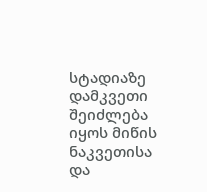სტადიაზე დამკვეთი შეიძლება იყოს მიწის ნაკვეთისა და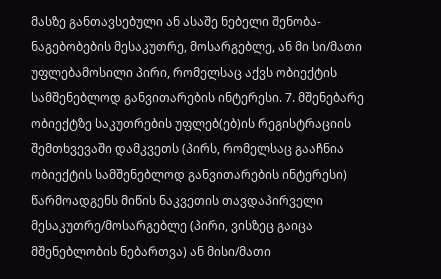მასზე განთავსებული ან ასაშე ნებელი შენობა-ნაგებობების მესაკუთრე, მოსარგებლე, ან მი სი/მათი უფლებამოსილი პირი, რომელსაც აქვს ობიექტის სამშენებლოდ განვითარების ინტერესი. 7. მშენებარე ობიექტზე საკუთრების უფლებ(ებ)ის რეგისტრაციის შემთხვევაში დამკვეთს (პირს, რომელსაც გააჩნია ობიექტის სამშენებლოდ განვითარების ინტერესი) წარმოადგენს მიწის ნაკვეთის თავდაპირველი მესაკუთრე/მოსარგებლე (პირი, ვისზეც გაიცა მშენებლობის ნებართვა) ან მისი/მათი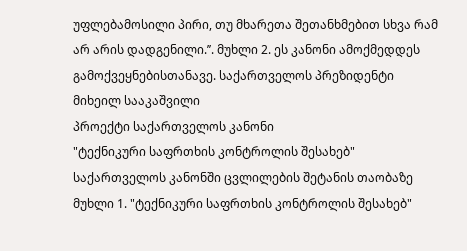უფლებამოსილი პირი, თუ მხარეთა შეთანხმებით სხვა რამ არ არის დადგენილი.’’. მუხლი 2. ეს კანონი ამოქმედდეს გამოქვეყნებისთანავე. საქართველოს პრეზიდენტი მიხეილ სააკაშვილი
პროექტი საქართველოს კანონი
"ტექნიკური საფრთხის კონტროლის შესახებ" საქართველოს კანონში ცვლილების შეტანის თაობაზე
მუხლი 1. "ტექნიკური საფრთხის კონტროლის შესახებ"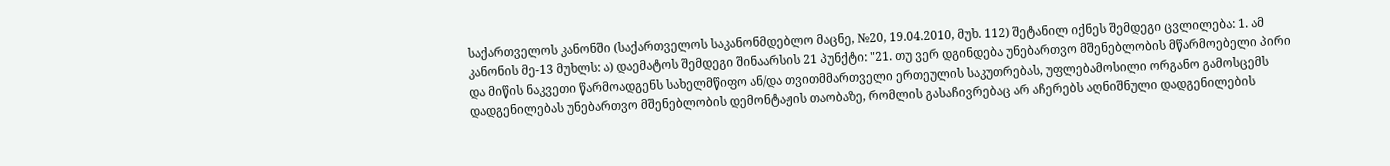საქართველოს კანონში (საქართველოს საკანონმდებლო მაცნე, №20, 19.04.2010, მუხ. 112) შეტანილ იქნეს შემდეგი ცვლილება: 1. ამ კანონის მე-13 მუხლს: ა) დაემატოს შემდეგი შინაარსის 21 პუნქტი: "21. თუ ვერ დგინდება უნებართვო მშენებლობის მწარმოებელი პირი და მიწის ნაკვეთი წარმოადგენს სახელმწიფო ან/და თვითმმართველი ერთეულის საკუთრებას, უფლებამოსილი ორგანო გამოსცემს დადგენილებას უნებართვო მშენებლობის დემონტაჟის თაობაზე, რომლის გასაჩივრებაც არ აჩერებს აღნიშნული დადგენილების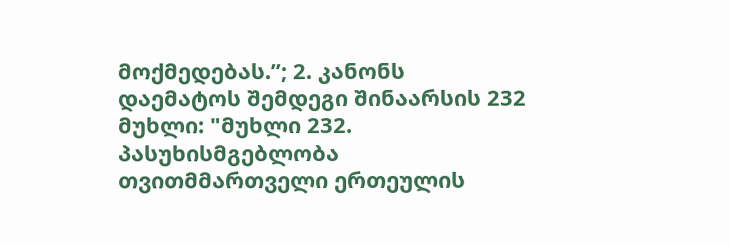მოქმედებას.’’; 2. კანონს დაემატოს შემდეგი შინაარსის 232 მუხლი: "მუხლი 232. პასუხისმგებლობა თვითმმართველი ერთეულის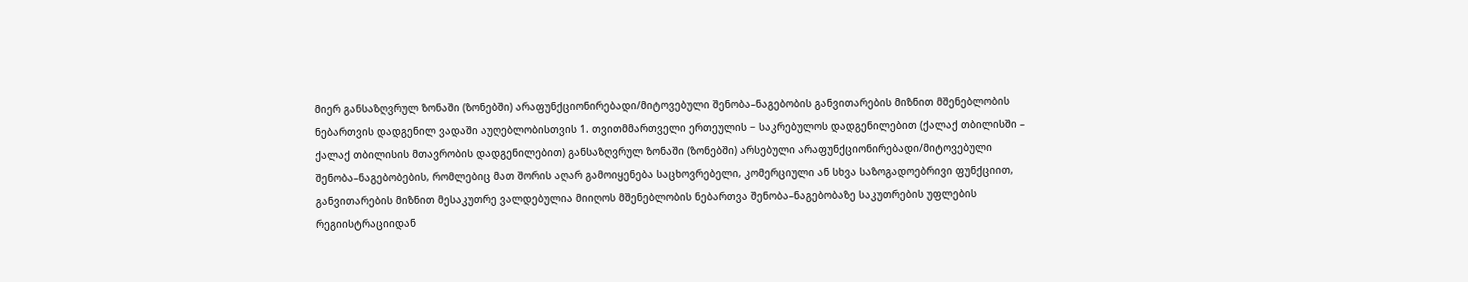მიერ განსაზღვრულ ზონაში (ზონებში) არაფუნქციონირებადი/მიტოვებული შენობა–ნაგებობის განვითარების მიზნით მშენებლობის ნებართვის დადგენილ ვადაში აუღებლობისთვის 1. თვითმმართველი ერთეულის − საკრებულოს დადგენილებით (ქალაქ თბილისში – ქალაქ თბილისის მთავრობის დადგენილებით) განსაზღვრულ ზონაში (ზონებში) არსებული არაფუნქციონირებადი/მიტოვებული შენობა–ნაგებობების, რომლებიც მათ შორის აღარ გამოიყენება საცხოვრებელი, კომერციული ან სხვა საზოგადოებრივი ფუნქციით, განვითარების მიზნით მესაკუთრე ვალდებულია მიიღოს მშენებლობის ნებართვა შენობა–ნაგებობაზე საკუთრების უფლების რეგიისტრაციიდან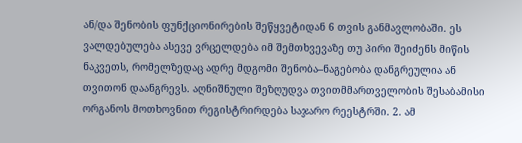ან/და შენობის ფუნქციონირების შეწყვეტიდან 6 თვის განმავლობაში. ეს ვალდებულება ასევე ვრცელდება იმ შემთხვევაზე თუ პირი შეიძენს მიწის ნაკვეთს, რომელზედაც ადრე მდგომი შენობა–ნაგებობა დანგრეულია ან თვითონ დაანგრევს. აღნიშნული შეზღუდვა თვითმმართველობის შესაბამისი ორგანოს მოთხოვნით რეგისტრირდება საჯარო რეესტრში. 2. ამ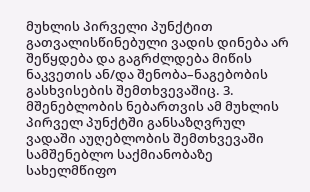მუხლის პირველი პუნქტით გათვალისწინებული ვადის დინება არ შეწყდება და გაგრძლდება მიწის ნაკვეთის ან/და შენობა–ნაგებობის გასხვისების შემთხვევაშიც. 3. მშენებლობის ნებართვის ამ მუხლის პირველ პუნქტში განსაზღვრულ ვადაში აუღებლობის შემთხვევაში სამშენებლო საქმიანობაზე სახელმწიფო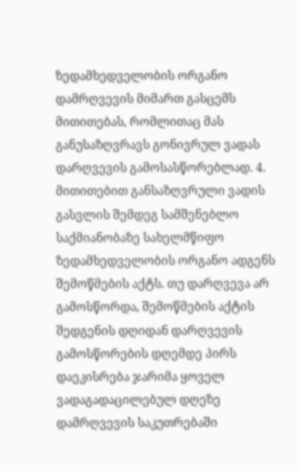ზედამხედველობის ორგანო დამრღვევის მიმართ გასცემს მითითებას, რომლითაც მას განუსაზღვრავს გონივრულ ვადას დარღვევის გამოსასწორებლად. 4. მითითებით განსაზღვრული ვადის გასვლის შემდეგ სამშენებლო საქმიანობაზე სახელმწიფო ზედამხედველობის ორგანო ადგენს შემოწმების აქტს. თუ დარღვევა არ გამოსწორდა, შემოწმების აქტის შედგენის დღიდან დარღვევის გამოსწორების დღემდე პირს დაეკისრება ჯარიმა ყოველ ვადაგადაცილებულ დღეზე დამრღვევის საკუთრებაში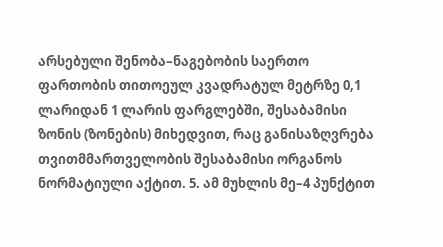არსებული შენობა–ნაგებობის საერთო ფართობის თითოეულ კვადრატულ მეტრზე 0,1 ლარიდან 1 ლარის ფარგლებში, შესაბამისი ზონის (ზონების) მიხედვით, რაც განისაზღვრება თვითმმართველობის შესაბამისი ორგანოს ნორმატიული აქტით. 5. ამ მუხლის მე–4 პუნქტით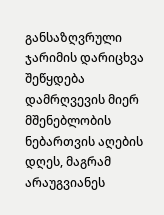განსაზღვრული ჯარიმის დარიცხვა შეწყდება დამრღვევის მიერ მშენებლობის ნებართვის აღების დღეს, მაგრამ არაუგვიანეს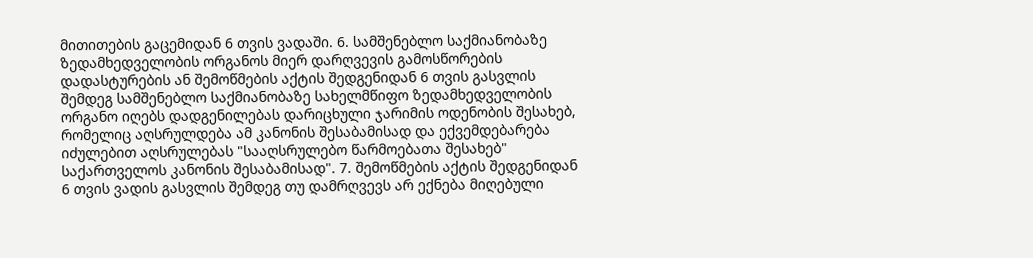მითითების გაცემიდან 6 თვის ვადაში. 6. სამშენებლო საქმიანობაზე ზედამხედველობის ორგანოს მიერ დარღვევის გამოსწორების დადასტურების ან შემოწმების აქტის შედგენიდან 6 თვის გასვლის შემდეგ სამშენებლო საქმიანობაზე სახელმწიფო ზედამხედველობის ორგანო იღებს დადგენილებას დარიცხული ჯარიმის ოდენობის შესახებ, რომელიც აღსრულდება ამ კანონის შესაბამისად და ექვემდებარება იძულებით აღსრულებას "სააღსრულებო წარმოებათა შესახებ" საქართველოს კანონის შესაბამისად". 7. შემოწმების აქტის შედგენიდან 6 თვის ვადის გასვლის შემდეგ თუ დამრღვევს არ ექნება მიღებული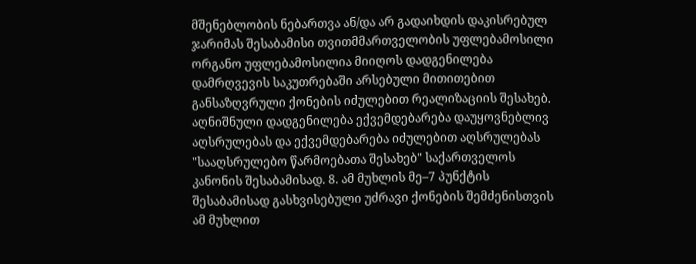მშენებლობის ნებართვა ან/და არ გადაიხდის დაკისრებულ ჯარიმას შესაბამისი თვითმმართველობის უფლებამოსილი ორგანო უფლებამოსილია მიიღოს დადგენილება დამრღვევის საკუთრებაში არსებული მითითებით განსაზღვრული ქონების იძულებით რეალიზაციის შესახებ. აღნიშნული დადგენილება ექვემდებარება დაუყოვნებლივ აღსრულებას და ექვემდებარება იძულებით აღსრულებას "სააღსრულებო წარმოებათა შესახებ" საქართველოს კანონის შესაბამისად. 8. ამ მუხლის მე–7 პუნქტის შესაბამისად გასხვისებული უძრავი ქონების შემძენისთვის ამ მუხლით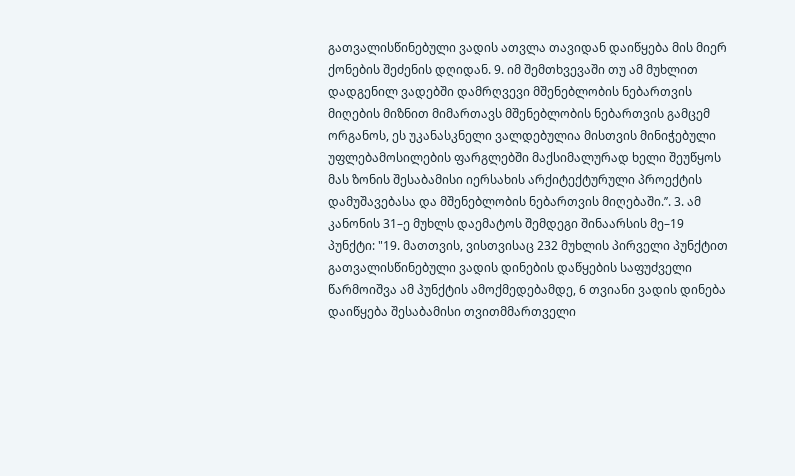გათვალისწინებული ვადის ათვლა თავიდან დაიწყება მის მიერ ქონების შეძენის დღიდან. 9. იმ შემთხვევაში თუ ამ მუხლით დადგენილ ვადებში დამრღვევი მშენებლობის ნებართვის მიღების მიზნით მიმართავს მშენებლობის ნებართვის გამცემ ორგანოს, ეს უკანასკნელი ვალდებულია მისთვის მინიჭებული უფლებამოსილების ფარგლებში მაქსიმალურად ხელი შეუწყოს მას ზონის შესაბამისი იერსახის არქიტექტურული პროექტის დამუშავებასა და მშენებლობის ნებართვის მიღებაში.’’. 3. ამ კანონის 31–ე მუხლს დაემატოს შემდეგი შინაარსის მე–19 პუნქტი: "19. მათთვის, ვისთვისაც 232 მუხლის პირველი პუნქტით გათვალისწინებული ვადის დინების დაწყების საფუძველი წარმოიშვა ამ პუნქტის ამოქმედებამდე, 6 თვიანი ვადის დინება დაიწყება შესაბამისი თვითმმართველი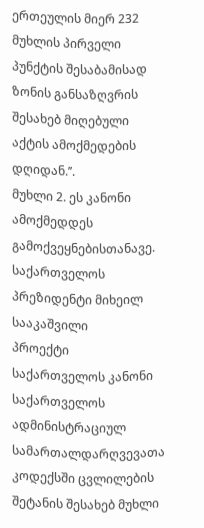ერთეულის მიერ 232 მუხლის პირველი პუნქტის შესაბამისად ზონის განსაზღვრის შესახებ მიღებული აქტის ამოქმედების დღიდან.’’.
მუხლი 2. ეს კანონი ამოქმედდეს გამოქვეყნებისთანავე.
საქართველოს პრეზიდენტი მიხეილ სააკაშვილი
პროექტი
საქართველოს კანონი
საქართველოს ადმინისტრაციულ სამართალდარღვევათა კოდექსში ცვლილების შეტანის შესახებ მუხლი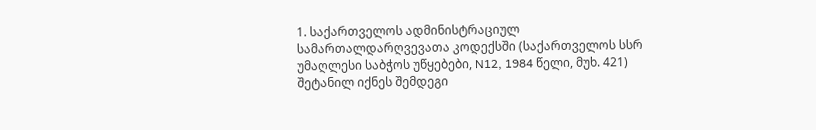1. საქართველოს ადმინისტრაციულ სამართალდარღვევათა კოდექსში (საქართველოს სსრ უმაღლესი საბჭოს უწყებები, N12, 1984 წელი, მუხ. 421) შეტანილ იქნეს შემდეგი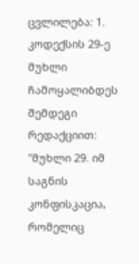ცვლილება: 1. კოდექსის 29-ე მუხლი ჩამოყალიბდეს შემდეგი რედაქციით: "მუხლი 29. იმ საგნის კონფისკაცია, რომელიც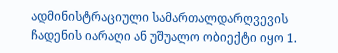ადმინისტრაციული სამართალდარღვევის ჩადენის იარაღი ან უშუალო ობიექტი იყო 1.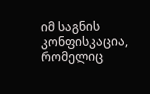იმ საგნის კონფისკაცია, რომელიც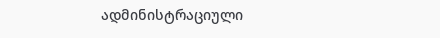ადმინისტრაციული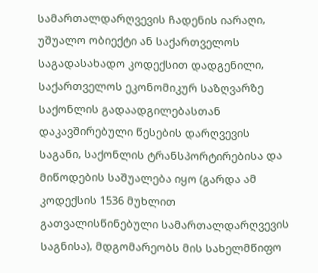სამართალდარღვევის ჩადენის იარაღი, უშუალო ობიექტი ან საქართველოს საგადასახადო კოდექსით დადგენილი, საქართველოს ეკონომიკურ საზღვარზე საქონლის გადაადგილებასთან დაკავშირებული წესების დარღვევის საგანი, საქონლის ტრანსპორტირებისა და მიწოდების საშუალება იყო (გარდა ამ კოდექსის 1536 მუხლით გათვალისწინებული სამართალდარღვევის საგნისა), მდგომარეობს მის სახელმწიფო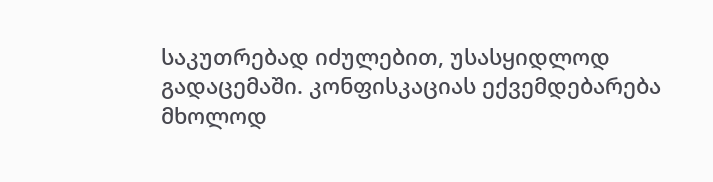საკუთრებად იძულებით, უსასყიდლოდ გადაცემაში. კონფისკაციას ექვემდებარება მხოლოდ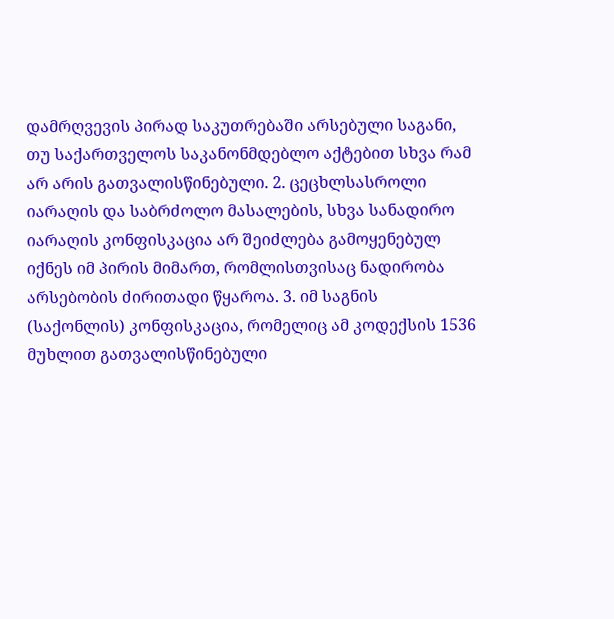დამრღვევის პირად საკუთრებაში არსებული საგანი, თუ საქართველოს საკანონმდებლო აქტებით სხვა რამ არ არის გათვალისწინებული. 2. ცეცხლსასროლი იარაღის და საბრძოლო მასალების, სხვა სანადირო იარაღის კონფისკაცია არ შეიძლება გამოყენებულ იქნეს იმ პირის მიმართ, რომლისთვისაც ნადირობა არსებობის ძირითადი წყაროა. 3. იმ საგნის (საქონლის) კონფისკაცია, რომელიც ამ კოდექსის 1536 მუხლით გათვალისწინებული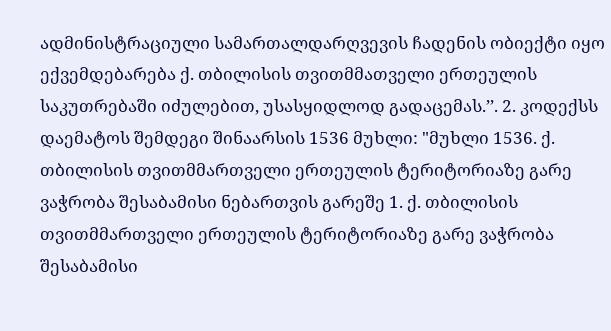ადმინისტრაციული სამართალდარღვევის ჩადენის ობიექტი იყო ექვემდებარება ქ. თბილისის თვითმმათველი ერთეულის საკუთრებაში იძულებით, უსასყიდლოდ გადაცემას.’’. 2. კოდექსს დაემატოს შემდეგი შინაარსის 1536 მუხლი: "მუხლი 1536. ქ. თბილისის თვითმმართველი ერთეულის ტერიტორიაზე გარე ვაჭრობა შესაბამისი ნებართვის გარეშე 1. ქ. თბილისის თვითმმართველი ერთეულის ტერიტორიაზე გარე ვაჭრობა შესაბამისი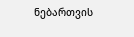ნებართვის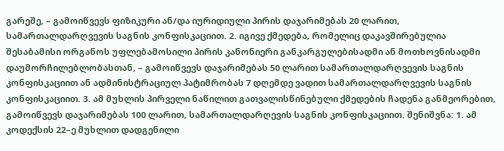გარეშე, – გამოიწვევს ფიზიკური ან/და იურიდიული პირის დაჯარიმებას 20 ლარით, სამართალდარღვევის საგნის კონფისკაციით. 2. იგივე ქმედება, რომელიც დაკავშირებულია შესაბამისი ორგანოს უფლებამოსილი პირის კანონიერი განკარგულებისადმი ან მოთხოვნისადმი დაუმორჩილებლობასთან, – გამოიწვევს დაჯარიმებას 50 ლარით სამართალდარღვევის საგნის კონფისკაციით ან ადმინისტრაციულ პატიმრობას 7 დღემდე ვადით სამართალდარღვევის საგნის კონფისკაციით. 3. ამ მუხლის პირველი ნაწილით გათვალისწინებული ქმედების ჩადენა განმეორებით, გამოიწვევს დაჯარიმებას 100 ლარით, სამართალდარღევის საგნის კონფისკაციით. შენიშვნა: 1. ამ კოდექსის 22–ე მუხლით დადგენილი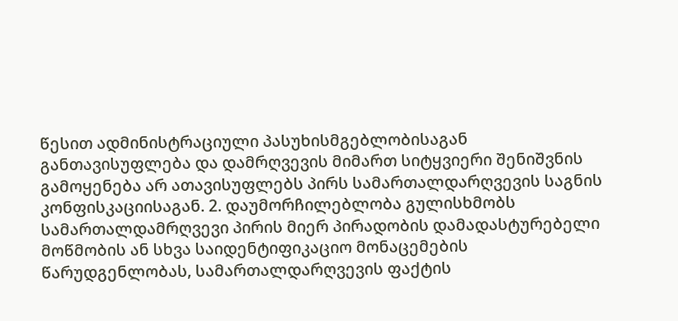წესით ადმინისტრაციული პასუხისმგებლობისაგან განთავისუფლება და დამრღვევის მიმართ სიტყვიერი შენიშვნის გამოყენება არ ათავისუფლებს პირს სამართალდარღვევის საგნის კონფისკაციისაგან. 2. დაუმორჩილებლობა გულისხმობს სამართალდამრღვევი პირის მიერ პირადობის დამადასტურებელი მოწმობის ან სხვა საიდენტიფიკაციო მონაცემების წარუდგენლობას, სამართალდარღვევის ფაქტის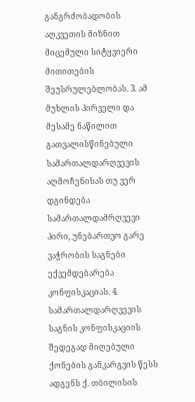განგრძობადობის აღკვეთის მიზნით მიცემული სიტყვიერი მითითების შეუსრულებლობას. 3. ამ მუხლის პირველი და მესამე ნაწილით გათვალისწინებული სამართალდარღვევის აღმოჩენისას თუ ვერ დგინდება სამართალდამრღვევი პირი, უნებართვო გარე ვაჭრობის საგნები ექვემდებარება კონფისკაციას. 4. სამართალდარღვევის საგნის კონფისკაციის შედეგად მიღებული ქონების განკარგვის წესს ადგენს ქ. თბილისის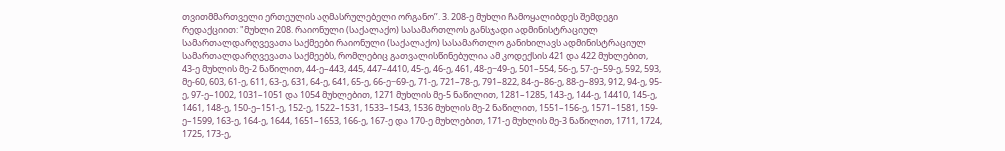თვითმმართველი ერთეულის აღმასრულებელი ორგანო’’. 3. 208-ე მუხლი ჩამოყალიბდეს შემდეგი რედაქციით: "მუხლი 208. რაიონული (საქალაქო) სასამართლოს განსჯადი ადმინისტრაციულ სამართალდარღვევათა საქმეები რაიონული (საქალაქო) სასამართლო განიხილავს ადმინისტრაციულ სამართალდარღვევათა საქმეებს, რომლებიც გათვალისწინებულია ამ კოდექსის 421 და 422 მუხლებით, 43-ე მუხლის მე-2 ნაწილით, 44-ე–443, 445, 447–4410, 45-ე, 46-ე, 461, 48-ე−49-ე, 501–554, 56-ე, 57-ე–59-ე, 592, 593, მე-60, 603, 61-ე, 611, 63-ე, 631, 64-ე, 641, 65-ე, 66-ე−69-ე, 71-ე, 721–78-ე, 791–822, 84-ე–86-ე, 88-ე–893, 912, 94-ე, 95-ე, 97-ე–1002, 1031–1051 და 1054 მუხლებით, 1271 მუხლის მე-5 ნაწილით, 1281–1285, 143-ე, 144-ე, 14410, 145-ე, 1461, 148-ე, 150-ე–151-ე, 152-ე, 1522–1531, 1533–1543, 1536 მუხლის მე-2 ნაწილით, 1551–156-ე, 1571–1581, 159-ე–1599, 163-ე, 164-ე, 1644, 1651–1653, 166-ე, 167-ე და 170-ე მუხლებით, 171-ე მუხლის მე-3 ნაწილით, 1711, 1724, 1725, 173-ე,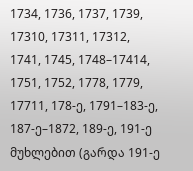1734, 1736, 1737, 1739, 17310, 17311, 17312, 1741, 1745, 1748–17414, 1751, 1752, 1778, 1779, 17711, 178-ე, 1791–183-ე, 187-ე–1872, 189-ე, 191-ე მუხლებით (გარდა 191-ე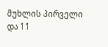მუხლის პირველი და 11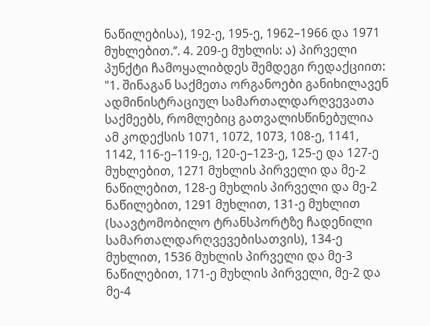ნაწილებისა), 192-ე, 195-ე, 1962–1966 და 1971 მუხლებით.’’. 4. 209-ე მუხლის: ა) პირველი პუნქტი ჩამოყალიბდეს შემდეგი რედაქციით: "1. შინაგან საქმეთა ორგანოები განიხილავენ ადმინისტრაციულ სამართალდარღვევათა საქმეებს, რომლებიც გათვალისწინებულია ამ კოდექსის 1071, 1072, 1073, 108-ე, 1141, 1142, 116-ე–119-ე, 120-ე–123-ე, 125-ე და 127-ე მუხლებით, 1271 მუხლის პირველი და მე-2 ნაწილებით, 128-ე მუხლის პირველი და მე-2 ნაწილებით, 1291 მუხლით, 131-ე მუხლით (საავტომობილო ტრანსპორტზე ჩადენილი სამართალდარღვევებისათვის), 134-ე მუხლით, 1536 მუხლის პირველი და მე-3 ნაწილებით, 171-ე მუხლის პირველი, მე-2 და მე-4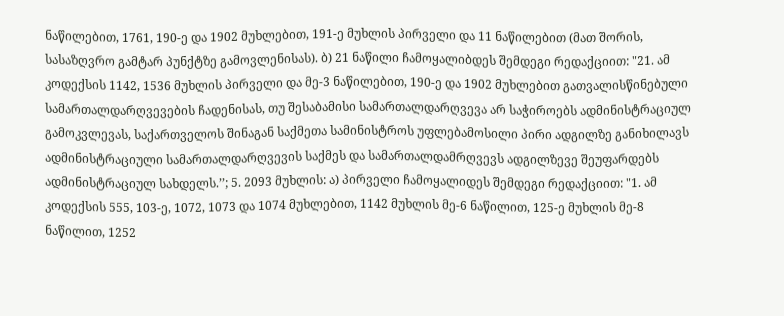ნაწილებით, 1761, 190-ე და 1902 მუხლებით, 191-ე მუხლის პირველი და 11 ნაწილებით (მათ შორის, სასაზღვრო გამტარ პუნქტზე გამოვლენისას). ბ) 21 ნაწილი ჩამოყალიბდეს შემდეგი რედაქციით: "21. ამ კოდექსის 1142, 1536 მუხლის პირველი და მე-3 ნაწილებით, 190-ე და 1902 მუხლებით გათვალისწინებული სამართალდარღვევების ჩადენისას, თუ შესაბამისი სამართალდარღვევა არ საჭიროებს ადმინისტრაციულ გამოკვლევას, საქართველოს შინაგან საქმეთა სამინისტროს უფლებამოსილი პირი ადგილზე განიხილავს ადმინისტრაციული სამართალდარღვევის საქმეს და სამართალდამრღვევს ადგილზევე შეუფარდებს ადმინისტრაციულ სახდელს.’’; 5. 2093 მუხლის: ა) პირველი ჩამოყალიდეს შემდეგი რედაქციით: "1. ამ კოდექსის 555, 103-ე, 1072, 1073 და 1074 მუხლებით, 1142 მუხლის მე-6 ნაწილით, 125-ე მუხლის მე-8 ნაწილით, 1252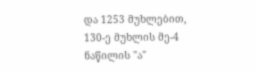და 1253 მუხლებით, 130-ე მუხლის მე-4 ნაწილის "ა"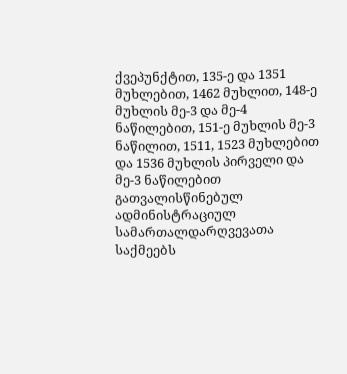ქვეპუნქტით, 135-ე და 1351 მუხლებით, 1462 მუხლით, 148-ე მუხლის მე-3 და მე-4 ნაწილებით, 151-ე მუხლის მე-3 ნაწილით, 1511, 1523 მუხლებით და 1536 მუხლის პირველი და მე-3 ნაწილებით გათვალისწინებულ ადმინისტრაციულ სამართალდარღვევათა საქმეებს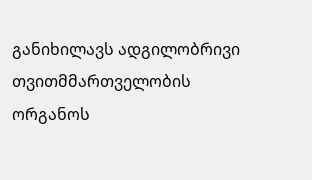განიხილავს ადგილობრივი თვითმმართველობის ორგანოს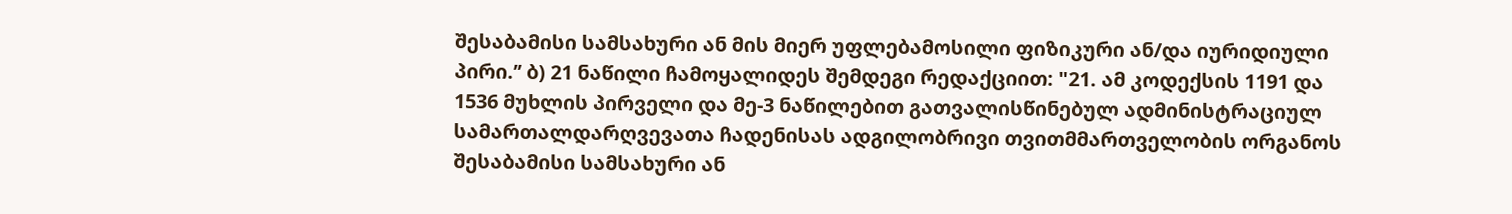შესაბამისი სამსახური ან მის მიერ უფლებამოსილი ფიზიკური ან/და იურიდიული პირი.’’ ბ) 21 ნაწილი ჩამოყალიდეს შემდეგი რედაქციით: "21. ამ კოდექსის 1191 და 1536 მუხლის პირველი და მე-3 ნაწილებით გათვალისწინებულ ადმინისტრაციულ სამართალდარღვევათა ჩადენისას ადგილობრივი თვითმმართველობის ორგანოს შესაბამისი სამსახური ან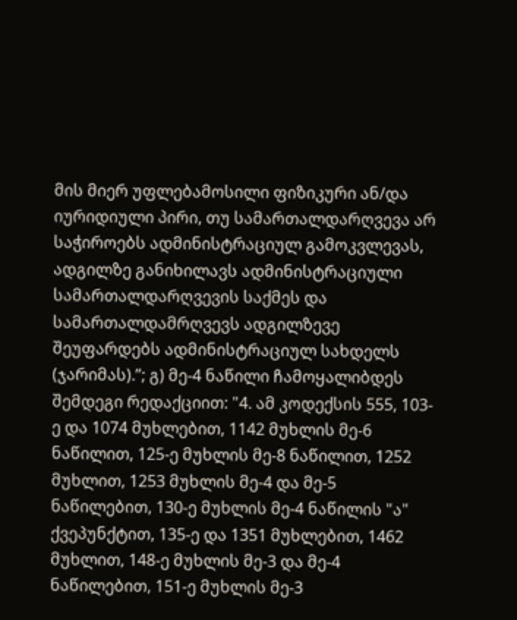მის მიერ უფლებამოსილი ფიზიკური ან/და იურიდიული პირი, თუ სამართალდარღვევა არ საჭიროებს ადმინისტრაციულ გამოკვლევას, ადგილზე განიხილავს ადმინისტრაციული სამართალდარღვევის საქმეს და სამართალდამრღვევს ადგილზევე შეუფარდებს ადმინისტრაციულ სახდელს (ჯარიმას).’’; გ) მე-4 ნაწილი ჩამოყალიბდეს შემდეგი რედაქციით: "4. ამ კოდექსის 555, 103-ე და 1074 მუხლებით, 1142 მუხლის მე-6 ნაწილით, 125-ე მუხლის მე-8 ნაწილით, 1252 მუხლით, 1253 მუხლის მე-4 და მე-5 ნაწილებით, 130-ე მუხლის მე-4 ნაწილის "ა" ქვეპუნქტით, 135-ე და 1351 მუხლებით, 1462 მუხლით, 148-ე მუხლის მე-3 და მე-4 ნაწილებით, 151-ე მუხლის მე-3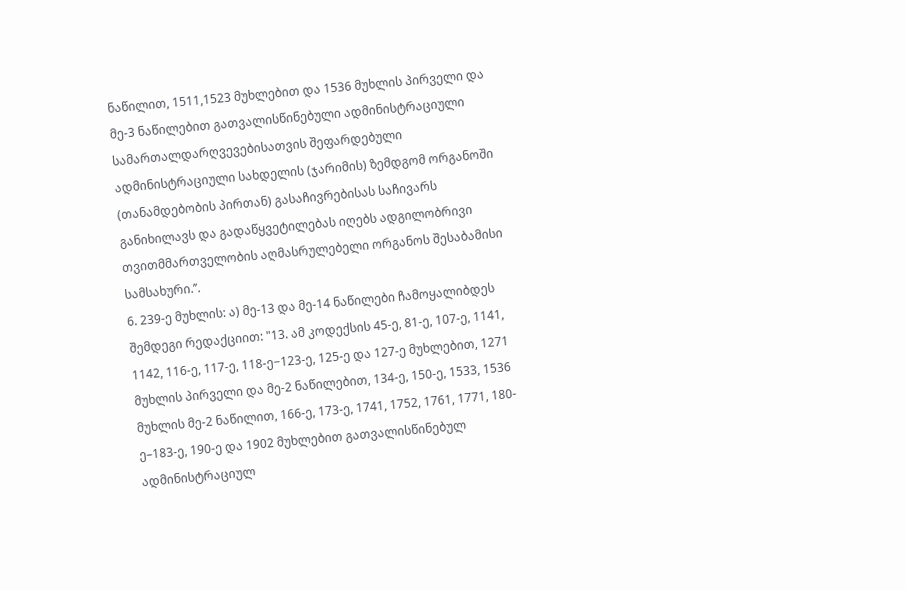ნაწილით, 1511,1523 მუხლებით და 1536 მუხლის პირველი და მე-3 ნაწილებით გათვალისწინებული ადმინისტრაციული სამართალდარღვევებისათვის შეფარდებული ადმინისტრაციული სახდელის (ჯარიმის) ზემდგომ ორგანოში (თანამდებობის პირთან) გასაჩივრებისას საჩივარს განიხილავს და გადაწყვეტილებას იღებს ადგილობრივი თვითმმართველობის აღმასრულებელი ორგანოს შესაბამისი სამსახური.’’.
6. 239-ე მუხლის: ა) მე-13 და მე-14 ნაწილები ჩამოყალიბდეს შემდეგი რედაქციით: "13. ამ კოდექსის 45-ე, 81-ე, 107-ე, 1141, 1142, 116-ე, 117-ე, 118-ე−123-ე, 125-ე და 127-ე მუხლებით, 1271 მუხლის პირველი და მე-2 ნაწილებით, 134-ე, 150-ე, 1533, 1536 მუხლის მე-2 ნაწილით, 166-ე, 173-ე, 1741, 1752, 1761, 1771, 180-ე–183-ე, 190-ე და 1902 მუხლებით გათვალისწინებულ ადმინისტრაციულ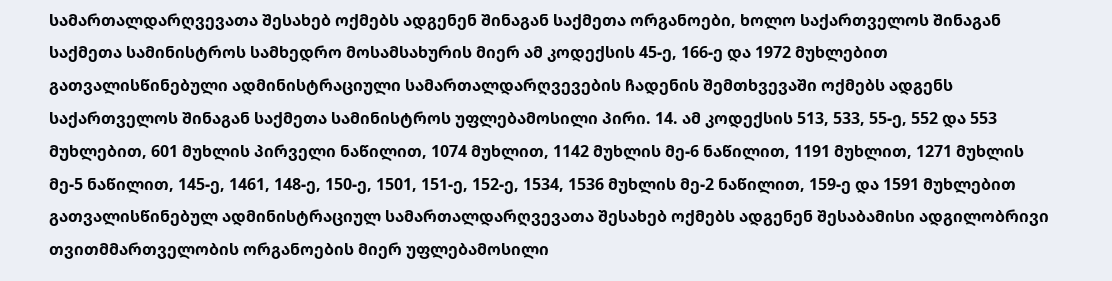სამართალდარღვევათა შესახებ ოქმებს ადგენენ შინაგან საქმეთა ორგანოები, ხოლო საქართველოს შინაგან საქმეთა სამინისტროს სამხედრო მოსამსახურის მიერ ამ კოდექსის 45-ე, 166-ე და 1972 მუხლებით გათვალისწინებული ადმინისტრაციული სამართალდარღვევების ჩადენის შემთხვევაში ოქმებს ადგენს საქართველოს შინაგან საქმეთა სამინისტროს უფლებამოსილი პირი. 14. ამ კოდექსის 513, 533, 55-ე, 552 და 553 მუხლებით, 601 მუხლის პირველი ნაწილით, 1074 მუხლით, 1142 მუხლის მე-6 ნაწილით, 1191 მუხლით, 1271 მუხლის მე-5 ნაწილით, 145-ე, 1461, 148-ე, 150-ე, 1501, 151-ე, 152-ე, 1534, 1536 მუხლის მე-2 ნაწილით, 159-ე და 1591 მუხლებით გათვალისწინებულ ადმინისტრაციულ სამართალდარღვევათა შესახებ ოქმებს ადგენენ შესაბამისი ადგილობრივი თვითმმართველობის ორგანოების მიერ უფლებამოსილი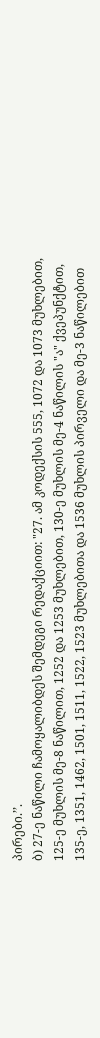პირები.’’.
ბ) 27-ე ნაწილი ჩამოყალიბდეს შემდეგი რედაქციით: "27. ამ კოდექსის 555, 1072 და 1073 მუხლებით, 125-ე მუხლის მე-8 ნაწილით, 1252 და 1253 მუხლებით, 130-ე მუხლის მე-4 ნაწილის "ა" ქვეპუნქტით, 135-ე, 1351, 1462, 1501, 1511, 1522, 1523 მუხლებითა და 1536 მუხლის პირველი და მე-3 ნაწილებით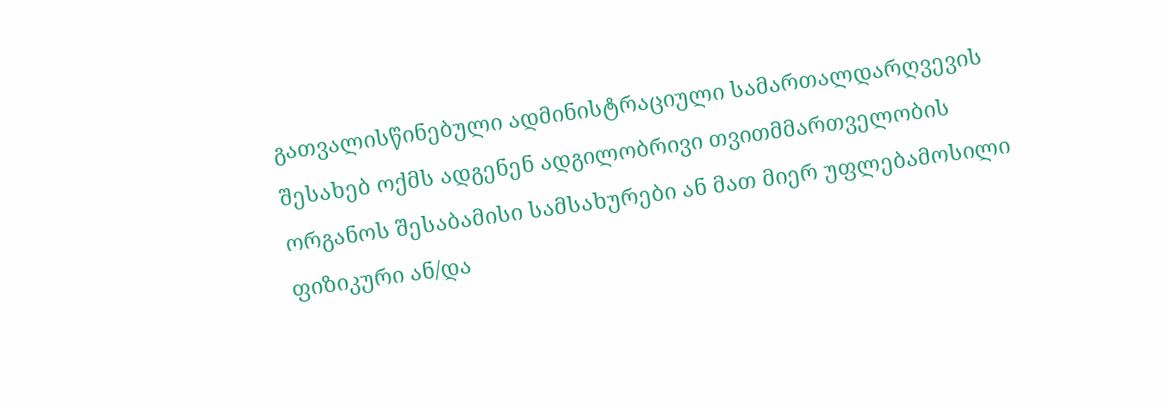გათვალისწინებული ადმინისტრაციული სამართალდარღვევის შესახებ ოქმს ადგენენ ადგილობრივი თვითმმართველობის ორგანოს შესაბამისი სამსახურები ან მათ მიერ უფლებამოსილი ფიზიკური ან/და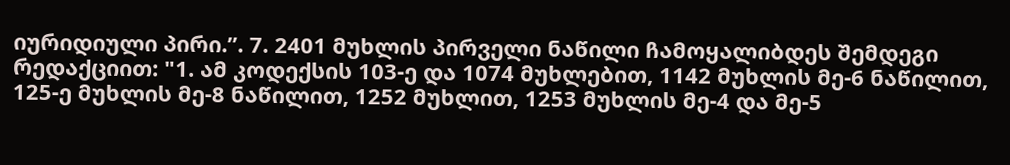იურიდიული პირი.’’. 7. 2401 მუხლის პირველი ნაწილი ჩამოყალიბდეს შემდეგი რედაქციით: "1. ამ კოდექსის 103-ე და 1074 მუხლებით, 1142 მუხლის მე-6 ნაწილით, 125-ე მუხლის მე-8 ნაწილით, 1252 მუხლით, 1253 მუხლის მე-4 და მე-5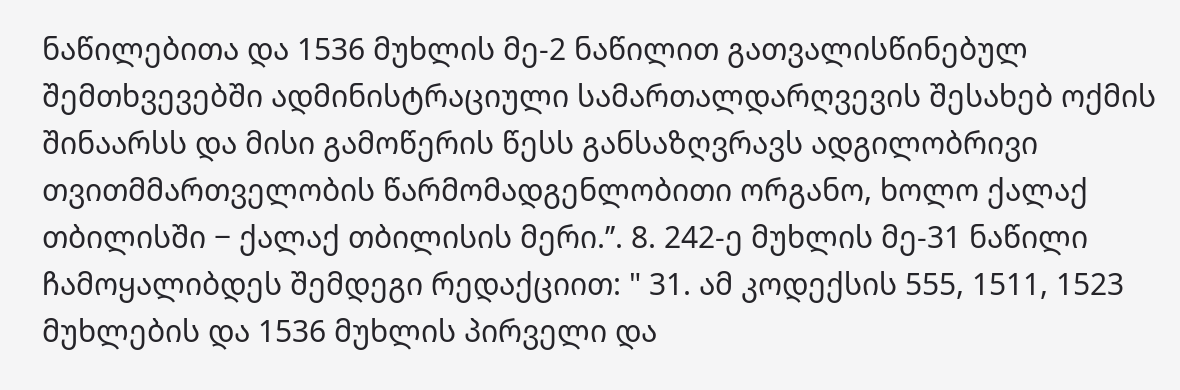ნაწილებითა და 1536 მუხლის მე-2 ნაწილით გათვალისწინებულ შემთხვევებში ადმინისტრაციული სამართალდარღვევის შესახებ ოქმის შინაარსს და მისი გამოწერის წესს განსაზღვრავს ადგილობრივი თვითმმართველობის წარმომადგენლობითი ორგანო, ხოლო ქალაქ თბილისში − ქალაქ თბილისის მერი.’’. 8. 242-ე მუხლის მე-31 ნაწილი ჩამოყალიბდეს შემდეგი რედაქციით: " 31. ამ კოდექსის 555, 1511, 1523 მუხლების და 1536 მუხლის პირველი და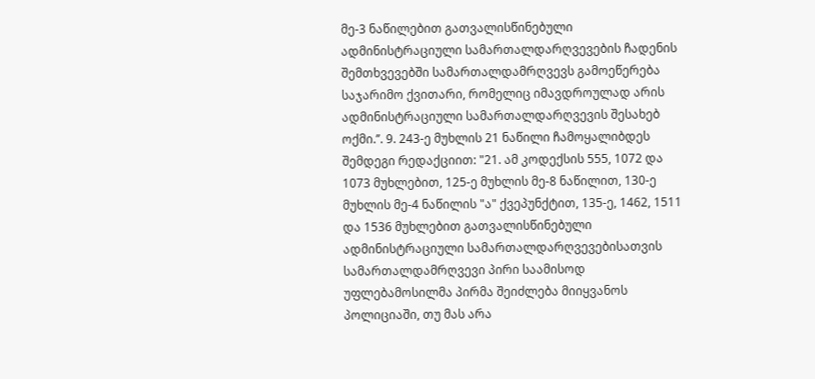მე-3 ნაწილებით გათვალისწინებული ადმინისტრაციული სამართალდარღვევების ჩადენის შემთხვევებში სამართალდამრღვევს გამოეწერება საჯარიმო ქვითარი, რომელიც იმავდროულად არის ადმინისტრაციული სამართალდარღვევის შესახებ ოქმი.’’. 9. 243-ე მუხლის 21 ნაწილი ჩამოყალიბდეს შემდეგი რედაქციით: "21. ამ კოდექსის 555, 1072 და 1073 მუხლებით, 125-ე მუხლის მე-8 ნაწილით, 130-ე მუხლის მე-4 ნაწილის "ა" ქვეპუნქტით, 135-ე, 1462, 1511 და 1536 მუხლებით გათვალისწინებული ადმინისტრაციული სამართალდარღვევებისათვის სამართალდამრღვევი პირი საამისოდ უფლებამოსილმა პირმა შეიძლება მიიყვანოს პოლიციაში, თუ მას არა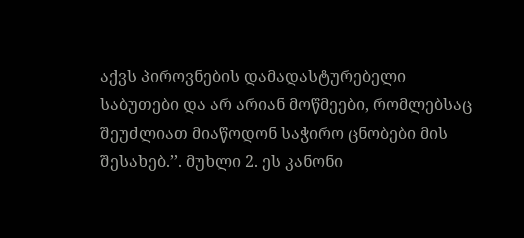აქვს პიროვნების დამადასტურებელი საბუთები და არ არიან მოწმეები, რომლებსაც შეუძლიათ მიაწოდონ საჭირო ცნობები მის შესახებ.’’. მუხლი 2. ეს კანონი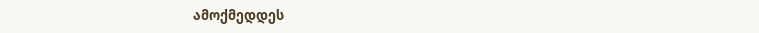ამოქმედდეს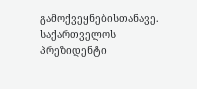გამოქვეყნებისთანავე. საქართველოს პრეზიდენტი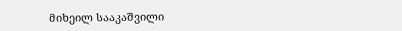მიხეილ სააკაშვილი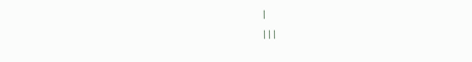|
|||